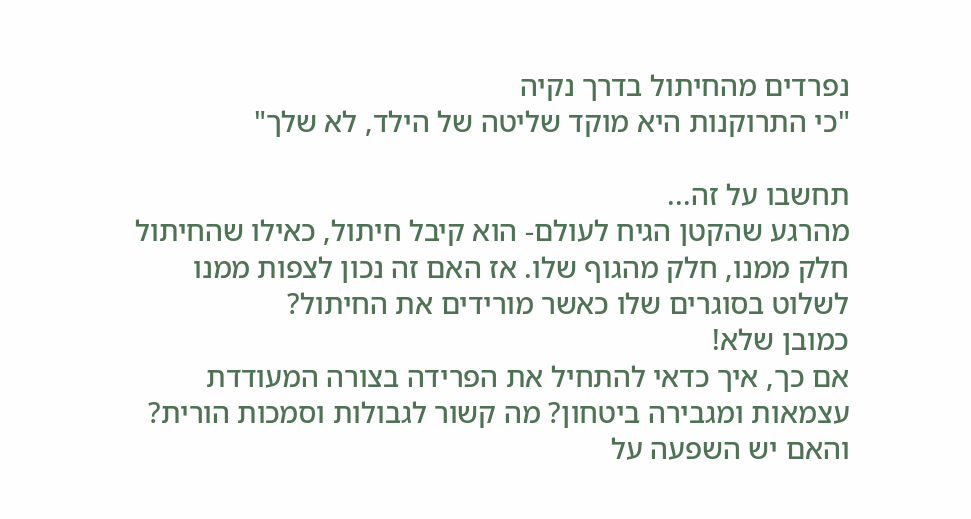נפרדים מהחיתול בדרך נקיה
"כי התרוקנות היא מוקד שליטה של הילד, לא שלך"

תחשבו על זה...
מהרגע שהקטן הגיח לעולם- הוא קיבל חיתול, כאילו שהחיתול חלק ממנו, חלק מהגוף שלו. אז האם זה נכון לצפות ממנו לשלוט בסוגרים שלו כאשר מורידים את החיתול?
כמובן שלא!
אם כך, איך כדאי להתחיל את הפרידה בצורה המעודדת עצמאות ומגבירה ביטחון? מה קשור לגבולות וסמכות הורית? והאם יש השפעה על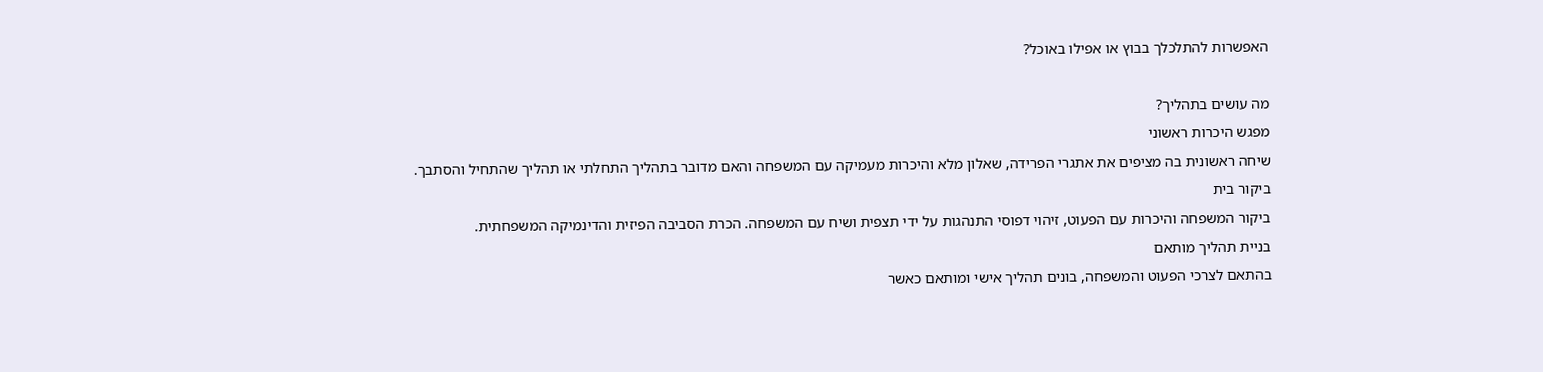האפשרות להתלכלך בבוץ או אפילו באוכל?

מה עושים בתהליך?
מפגש היכרות ראשוני
שיחה ראשונית בה מציפים את אתגרי הפרידה, שאלון מלא והיכרות מעמיקה עם המשפחה והאם מדובר בתהליך התחלתי או תהליך שהתחיל והסתבך.
ביקור בית
ביקור המשפחה והיכרות עם הפעוט, זיהוי דפוסי התנהגות על ידי תצפית ושיח עם המשפחה. הכרת הסביבה הפיזית והדינמיקה המשפחתית.
בניית תהליך מותאם
בהתאם לצרכי הפעוט והמשפחה, בונים תהליך אישי ומותאם כאשר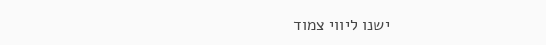ישנו ליווי צמוד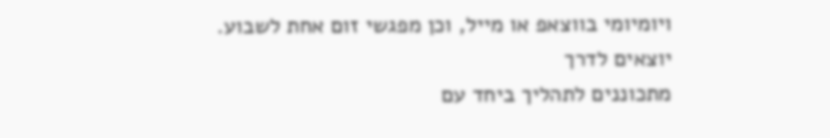ויומיומי בווצאפ או מייל, וכן מפגשי זום אחת לשבוע.
יוצאים לדרך
מתכוננים לתהליך ביחד עם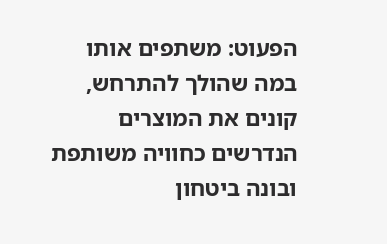הפעוט: משתפים אותו במה שהולך להתרחש, קונים את המוצרים הנדרשים כחוויה משותפת ובונה ביטחון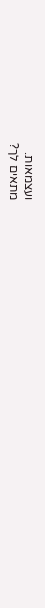ועצמאות.
מתאים לך?